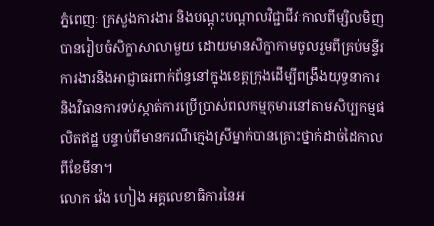ភ្នំពេញៈ ក្រសួងការងារ និងបណ្ដុះបណ្ដាលវិជ្ជាជីវៈកាលពីម្សិលមិញបានរៀបចំសិក្ខាសាលាមួយ ដោយមានសិក្ខាកាមចូលរួមពីគ្រប់មន្ទីរការងារនិងអាជ្ញាធរពាក់ព័ន្ធនៅក្នុងខេត្តក្រុងដើម្បីពង្រឹងយុទ្ធនាការ និងវិធានការទប់ស្កាត់ការប្រើប្រាស់ពលកម្មកុមារនៅតាមសិប្បកម្មផលិតឥដ្ឋ បន្ទាប់ពីមានករណីក្មេងស្រីម្នាក់បានគ្រោះថ្នាក់ដាច់ដៃកាលពីខែមីនា។
លោក វ៉េង ហៀង អគ្គលេខាធិការនៃអ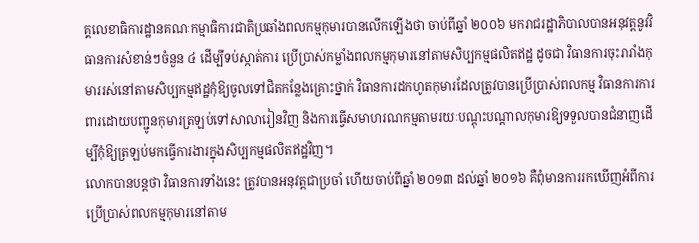គ្គលេខាធិការដ្ឋានគណៈកម្មាធិការជាតិប្រឆាំងពលកម្មកុមារបានលើកឡើងថា ចាប់ពីឆ្នាំ ២០០៦ មករាជរដ្ឋាភិបាលបានអនុវត្តនូវវិធានការសំខាន់ៗចំនួន ៤ ដើម្បីទប់ស្កាត់ការ ប្រើប្រាស់កម្លាំងពលកម្មកុមារនៅតាមសិប្បកម្មផលិតឥដ្ឋ ដូចជា វិធានការចុះរារាំងកុមាររស់នៅតាមសិប្បកម្មឥដ្ឋកុំឱ្យចូលទៅជិតកន្លែងគ្រោះថ្នាក់ វិធានការដកហូតកុមារដែលត្រូវបានប្រើប្រាស់ពលកម្ម វិធានការការពារដោយបញ្ជូនកុមារត្រឡប់ទៅសាលារៀនវិញ និងការធ្វើសមាហរណកម្មតាមរយៈបណ្ដុះបណ្ដាលកុមារឱ្យទទួលបានជំនាញដើម្បីកុំឱ្យត្រឡប់មកធ្វើការងារក្នុងសិប្បកម្មផលិតឥដ្ឋវិញ។
លោកបានបន្តថា វិធានការទាំងនេះ ត្រូវបានអនុវត្តជាប្រចាំ ហើយចាប់ពីឆ្នាំ ២០១៣ ដល់ឆ្នាំ ២០១៦ គឺពុំមានការរកឃើញអំពីការប្រើប្រាស់ពលកម្មកុមារនៅតាម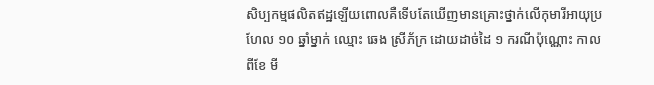សិប្បកម្មផលិតឥដ្ឋឡើយពោលគឺទើបតែឃើញមានគ្រោះថ្នាក់លើកុមារីអាយុប្រហែល ១០ ឆ្នាំម្នាក់ ឈ្មោះ ឆេង ស្រីភ័ក្រ ដោយដាច់ដៃ ១ ករណីប៉ុណ្ណោះ កាលពីខែ មី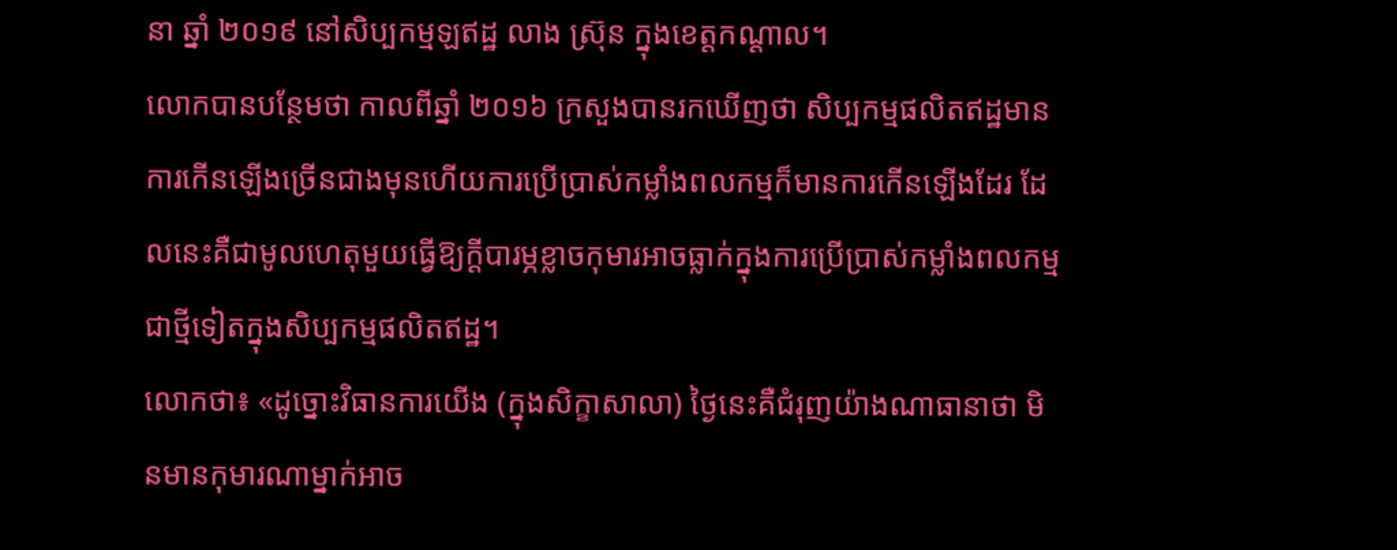នា ឆ្នាំ ២០១៩ នៅសិប្បកម្មឡឥដ្ឋ លាង ស្រ៊ុន ក្នុងខេត្តកណ្ដាល។
លោកបានបន្ថែមថា កាលពីឆ្នាំ ២០១៦ ក្រសួងបានរកឃើញថា សិប្បកម្មផលិតឥដ្ឋមានការកើនឡើងច្រើនជាងមុនហើយការប្រើប្រាស់កម្លាំងពលកម្មក៏មានការកើនឡើងដែរ ដែលនេះគឺជាមូលហេតុមួយធ្វើឱ្យក្ដីបារម្ភខ្លាចកុមារអាចធ្លាក់ក្នុងការប្រើប្រាស់កម្លាំងពលកម្មជាថ្មីទៀតក្នុងសិប្បកម្មផលិតឥដ្ឋ។
លោកថា៖ «ដូច្នោះវិធានការយើង (ក្នុងសិក្ខាសាលា) ថ្ងៃនេះគឺជំរុញយ៉ាងណាធានាថា មិនមានកុមារណាម្នាក់អាច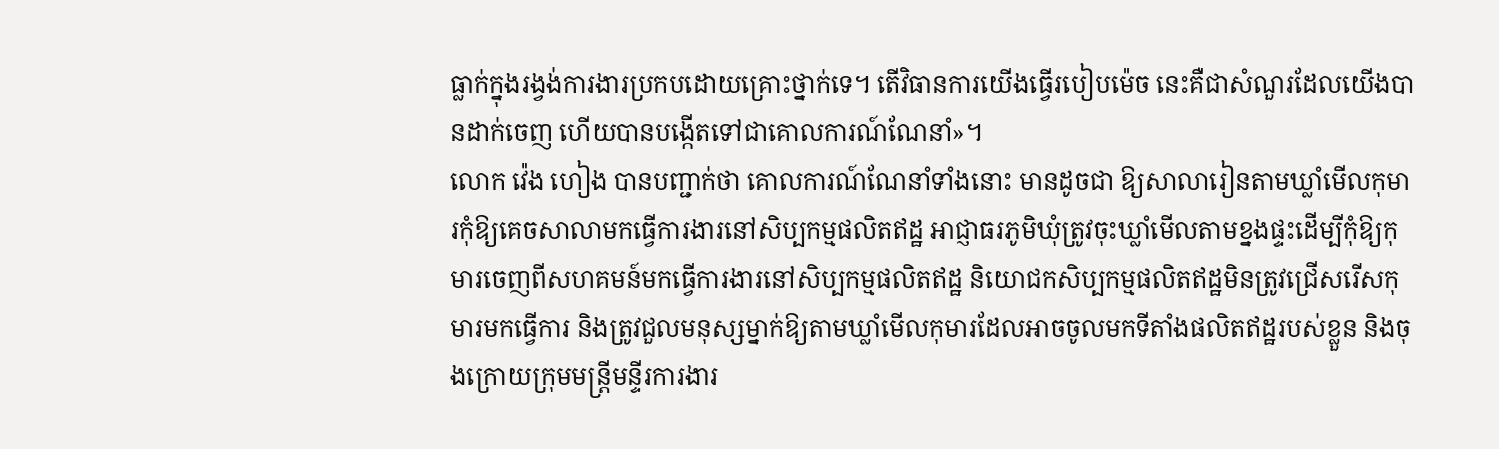ធ្លាក់ក្នុងរង្វង់ការងារប្រកបដោយគ្រោះថ្នាក់ទេ។ តើវិធានការយើងធ្វើរបៀបម៉េច នេះគឺជាសំណួរដែលយើងបានដាក់ចេញ ហើយបានបង្កើតទៅជាគោលការណ៍ណែនាំ»។
លោក វ៉េង ហៀង បានបញ្ជាក់ថា គោលការណ៍ណែនាំទាំងនោះ មានដូចជា ឱ្យសាលារៀនតាមឃ្លាំមើលកុមារកុំឱ្យគេចសាលាមកធ្វើការងារនៅសិប្បកម្មផលិតឥដ្ឋ អាជ្ញាធរភូមិឃុំត្រូវចុះឃ្លាំមើលតាមខ្នងផ្ទះដើម្បីកុំឱ្យកុមារចេញពីសហគមន៍មកធ្វើការងារនៅសិប្បកម្មផលិតឥដ្ឋ និយោជកសិប្បកម្មផលិតឥដ្ឋមិនត្រូវជ្រើសរើសកុមារមកធ្វើការ និងត្រូវជួលមនុស្សម្នាក់ឱ្យតាមឃ្លាំមើលកុមារដែលអាចចូលមកទីតាំងផលិតឥដ្ឋរបស់ខ្លួន និងចុងក្រោយក្រុមមន្ត្រីមន្ទីរការងារ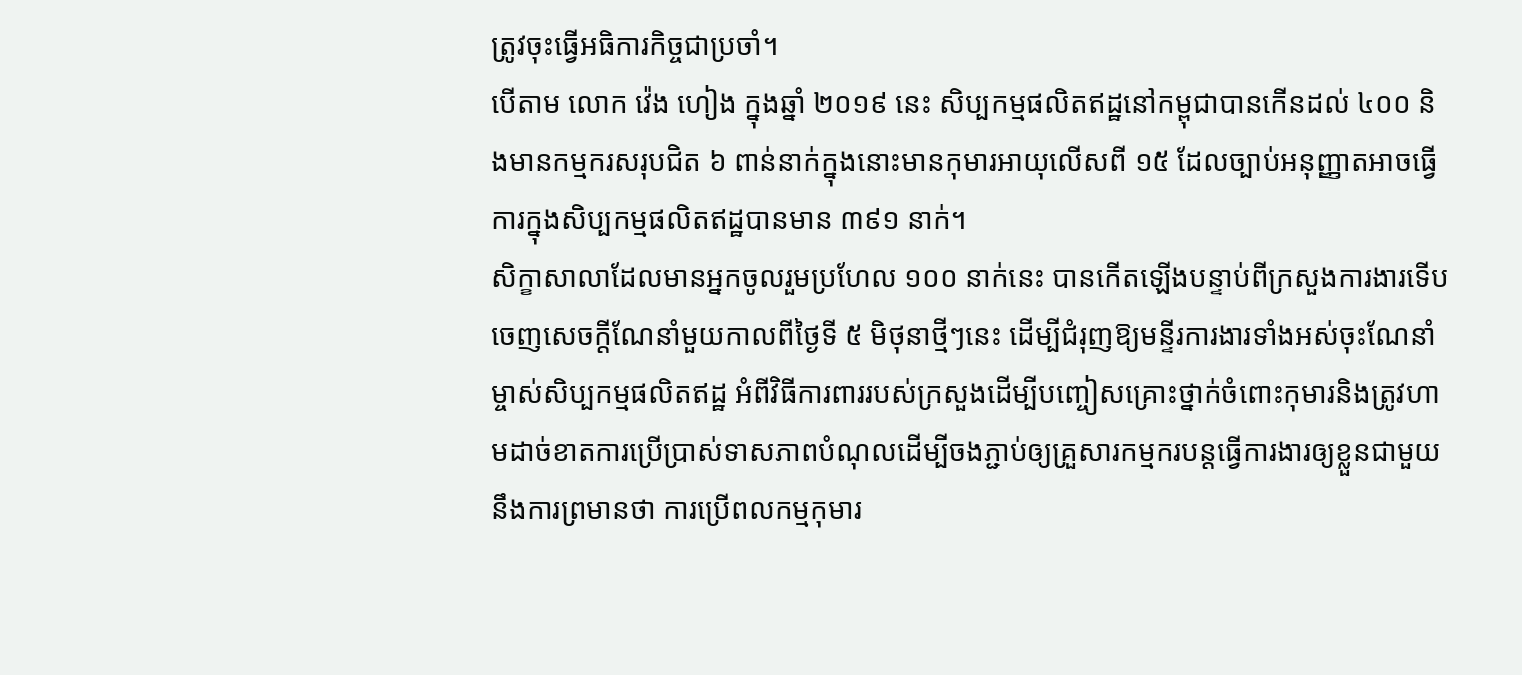ត្រូវចុះធ្វើអធិការកិច្ចជាប្រចាំ។
បើតាម លោក វ៉េង ហៀង ក្នុងឆ្នាំ ២០១៩ នេះ សិប្បកម្មផលិតឥដ្ឋនៅកម្ពុជាបានកើនដល់ ៤០០ និងមានកម្មករសរុបជិត ៦ ពាន់នាក់ក្នុងនោះមានកុមារអាយុលើសពី ១៥ ដែលច្បាប់អនុញ្ញាតអាចធ្វើការក្នុងសិប្បកម្មផលិតឥដ្ឋបានមាន ៣៩១ នាក់។
សិក្ខាសាលាដែលមានអ្នកចូលរួមប្រហែល ១០០ នាក់នេះ បានកើតឡើងបន្ទាប់ពីក្រសួងការងារទើបចេញសេចក្ដីណែនាំមួយកាលពីថ្ងៃទី ៥ មិថុនាថ្មីៗនេះ ដើម្បីជំរុញឱ្យមន្ទីរការងារទាំងអស់ចុះណែនាំម្ចាស់សិប្បកម្មផលិតឥដ្ឋ អំពីវិធីការពាររបស់ក្រសួងដើម្បីបញ្ចៀសគ្រោះថ្នាក់ចំពោះកុមារនិងត្រូវហាមដាច់ខាតការប្រើប្រាស់ទាសភាពបំណុលដើម្បីចងភ្ជាប់ឲ្យគ្រួសារកម្មករបន្តធ្វើការងារឲ្យខ្លួនជាមួយនឹងការព្រមានថា ការប្រើពលកម្មកុមារ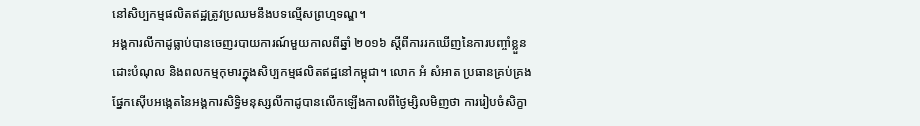នៅសិប្បកម្មផលិតឥដ្ឋត្រូវប្រឈមនឹងបទល្មើសព្រហ្មទណ្ឌ។
អង្គការលីកាដូធ្លាប់បានចេញរបាយការណ៍មួយកាលពីឆ្នាំ ២០១៦ ស្ដីពីការរកឃើញនៃការបញ្ចាំខ្លួនដោះបំណុល និងពលកម្មកុមារក្នុងសិប្បកម្មផលិតឥដ្ឋនៅកម្ពុជា។ លោក អំ សំអាត ប្រធានគ្រប់គ្រងផ្នែកស៊ើបអង្កេតនៃអង្គការសិទ្ធិមនុស្សលីកាដូបានលើកឡើងកាលពីថ្ងៃម្សិលមិញថា ការរៀបចំសិក្ខា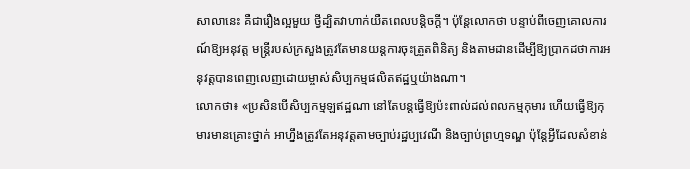សាលានេះ គឺជារឿងល្អមួយ ថ្វីដ្បិតវាហាក់យឺតពេលបន្តិចក្ដី។ ប៉ុន្តែលោកថា បន្ទាប់ពីចេញគោលការណ៍ឱ្យអនុវត្ត មន្ត្រីរបស់ក្រសួងត្រូវតែមានយន្តការចុះត្រួតពិនិត្យ និងតាមដានដើម្បីឱ្យប្រាកដថាការអនុវត្តបានពេញលេញដោយម្ចាស់សិប្បកម្មផលិតឥដ្ឋឬយ៉ាងណា។
លោកថា៖ «ប្រសិនបើសិប្បកម្មឡឥដ្ឋណា នៅតែបន្តធ្វើឱ្យប៉ះពាល់ដល់ពលកម្មកុមារ ហើយធ្វើឱ្យកុមារមានគ្រោះថ្នាក់ អាហ្នឹងត្រូវតែអនុវត្តតាមច្បាប់រដ្ឋប្បវេណី និងច្បាប់ព្រហ្មទណ្ឌ ប៉ុន្តែអ្វីដែលសំខាន់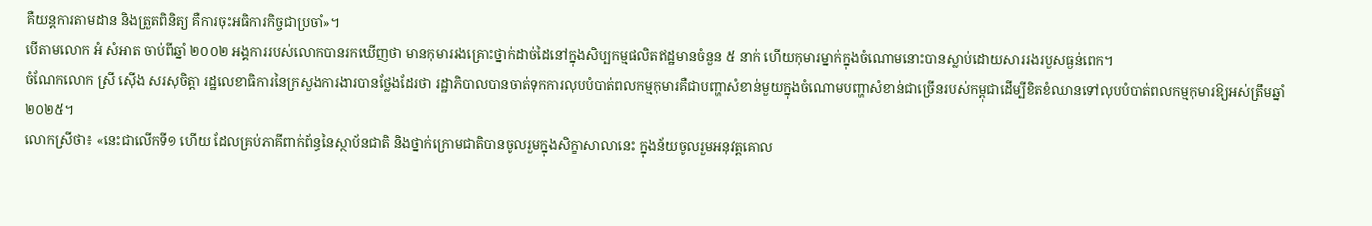គឺយន្តការតាមដាន និងត្រួតពិនិត្យ គឺការចុះអធិការកិច្ចជាប្រចាំ»។
បើតាមលោក អំ សំអាត ចាប់ពីឆ្នាំ ២០០២ អង្គការរបស់លោកបានរកឃើញថា មានកុមាររងគ្រោះថ្នាក់ដាច់ដៃនៅក្នុងសិប្បកម្មផលិតឥដ្ឋមានចំនួន ៥ នាក់ ហើយកុមារម្នាក់ក្នុងចំណោមនោះបានស្លាប់ដោយសាររងរបួសធ្ងន់ពេក។
ចំណែកលោក ស្រី ស៊ើង សរសុចិត្តា រដ្ឋលេខាធិការនៃក្រសួងការងារបានថ្លែងដែរថា រដ្ឋាភិបាលបានចាត់ទុកការលុបបំបាត់ពលកម្មកុមារគឺជាបញ្ហាសំខាន់មួយក្នុងចំណោមបញ្ហាសំខាន់ជាច្រើនរបស់កម្ពុជាដើម្បីខិតខំឈានទៅលុបបំបាត់ពលកម្មកុមារឱ្យអស់ត្រឹមឆ្នាំ ២០២៥។
លោកស្រីថា៖ «នេះជាលើកទី១ ហើយ ដែលគ្រប់ភាគីពាក់ព័ន្ធនៃស្ថាប័នជាតិ និងថ្នាក់ក្រោមជាតិបានចូលរួមក្នុងសិក្ខាសាលានេះ ក្នុងន័យចូលរួមអនុវត្តគោល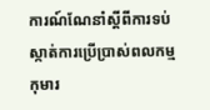ការណ៍ណែនាំស្ដីពីការទប់ស្កាត់ការប្រើប្រាស់ពលកម្មកុមារ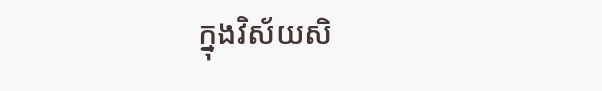ក្នុងវិស័យសិ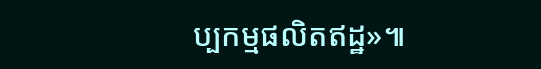ប្បកម្មផលិតឥដ្ឋ»៕